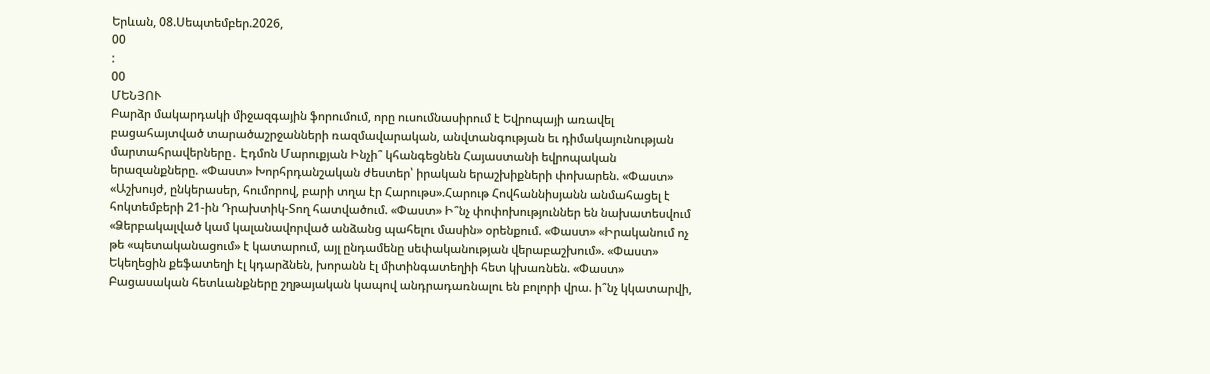Երևան, 08.Սեպտեմբեր.2026,
00
:
00
ՄԵՆՅՈՒ
Բարձր մակարդակի միջազգային ֆորումում, որը ուսումնասիրում է Եվրոպայի առավել բացահայտված տարածաշրջանների ռազմավարական, անվտանգության եւ դիմակայունության մարտահրավերները․ Էդմոն Մարուքյան Ինչի՞ կհանգեցնեն Հայաստանի եվրոպական երազանքները. «Փաստ» Խորհրդանշական ժեստեր՝ իրական երաշխիքների փոխարեն. «Փաստ» «Աշխույժ, ընկերասեր, հումորով, բարի տղա էր Հարութս».Հարութ Հովհաննիսյանն անմահացել է հոկտեմբերի 21-ին Դրախտիկ-Տող հատվածում. «Փաստ» Ի՞նչ փոփոխություններ են նախատեսվում «Ձերբակալված կամ կալանավորված անձանց պահելու մասին» օրենքում. «Փաստ» «Իրականում ոչ թե «պետականացում» է կատարում, այլ ընդամենը սեփականության վերաբաշխում». «Փաստ» Եկեղեցին քեֆատեղի էլ կդարձնեն, խորանն էլ միտինգատեղիի հետ կխառնեն. «Փաստ» Բացասական հետևանքները շղթայական կապով անդրադառնալու են բոլորի վրա. ի՞նչ կկատարվի,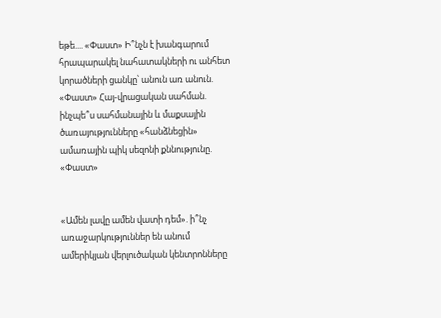եթե.... «Փաստ» Ի՞նչն է խանգարում հրապարակել նահատակների ու անհետ կորածների ցանկը՝ անուն առ անուն. «Փաստ» Հայ-վրացական սահման. ինչպե՞ս սահմանային և մաքսային ծառայությունները «հանձնեցին» ամառային պիկ սեզոնի քննությունը. «Փաստ»


«Ամեն լավը ամեն վատի դեմ». ի՞նչ առաջարկություններ են անում ամերիկյան վերլուծական կենտրոնները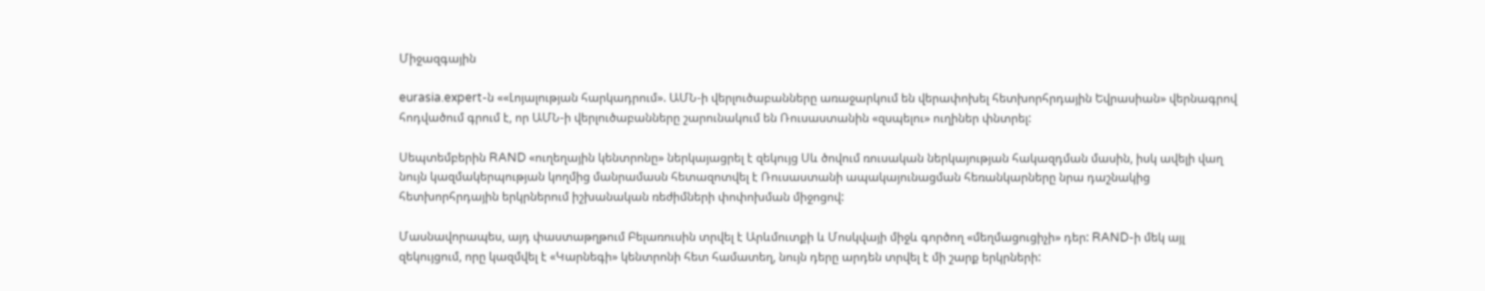Միջազգային

eurasia.expert-ն ««Լոյալության հարկադրում». ԱՄՆ-ի վերլուծաբանները առաջարկում են վերափոխել հետխորհրդային Եվրասիան» վերնագրով հոդվածում գրում է, որ ԱՄՆ-ի վերլուծաբանները շարունակում են Ռուսաստանին «զսպելու» ուղիներ փնտրել:

Սեպտեմբերին RAND «ուղեղային կենտրոնը» ներկայացրել է զեկույց Սև ծովում ռուսական ներկայության հակազդման մասին, իսկ ավելի վաղ նույն կազմակերպության կողմից մանրամասն հետազոտվել է Ռուսաստանի ապակայունացման հեռանկարները նրա դաշնակից հետխորհրդային երկրներում իշխանական ռեժիմների փոփոխման միջոցով:

Մասնավորապես, այդ փաստաթղթում Բելառուսին տրվել է Արևմուտքի և Մոսկվայի միջև գործող «մեղմացուցիչի» դեր: RAND-ի մեկ այլ զեկույցում, որը կազմվել է «Կարնեգի» կենտրոնի հետ համատեղ, նույն դերը արդեն տրվել է մի շարք երկրների: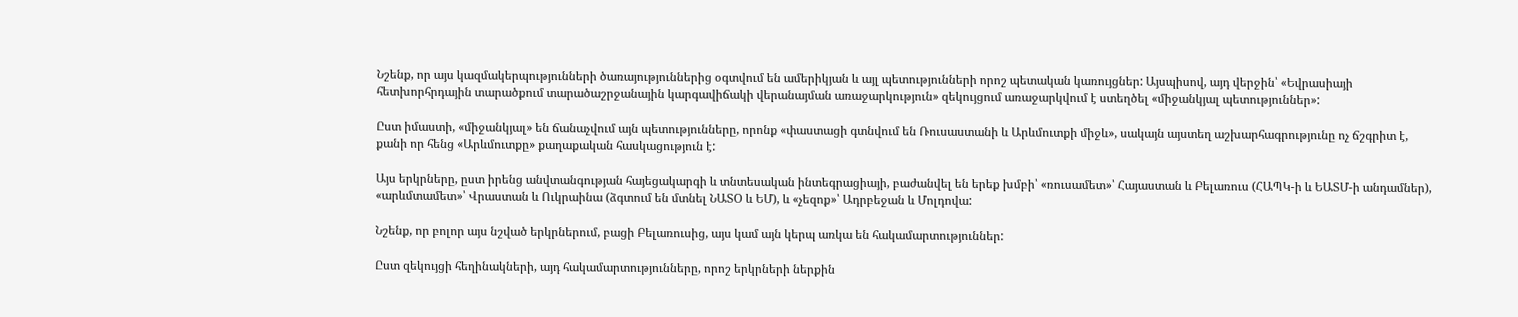Նշենք, որ այս կազմակերպությունների ծառայություններից օգտվում են ամերիկյան և այլ պետությունների որոշ պետական կառույցներ: Այսպիսով, այդ վերջին՝ «Եվրասիայի հետխորհրդային տարածքում տարածաշրջանային կարգավիճակի վերանայման առաջարկություն» զեկույցում առաջարկվում է ստեղծել «միջանկյալ պետություններ»:

Ըստ իմաստի, «միջանկյալ» են ճանաչվում այն պետությունները, որոնք «փաստացի գտնվում են Ռուսաստանի և Արևմուտքի միջև», սակայն այստեղ աշխարհագրությունը ոչ ճշգրիտ է, քանի որ հենց «Արևմուտքը» քաղաքական հասկացություն է:

Այս երկրները, ըստ իրենց անվտանգության հայեցակարգի և տնտեսական ինտեգրացիայի, բաժանվել են երեք խմբի՝ «ռուսամետ»՝ Հայաստան և Բելառուս (ՀԱՊԿ-ի և ԵԱՏՄ-ի անդամներ), «արևմտամետ»՝ Վրաստան և Ուկրաինա (ձգտում են մտնել ՆԱՏՕ և ԵՄ), և «չեզոք»՝ Ադրբեջան և Մոլդովա:

Նշենք, որ բոլոր այս նշված երկրներում, բացի Բելառուսից, այս կամ այն կերպ առկա են հակամարտություններ:

Ըստ զեկույցի հեղինակների, այդ հակամարտությունները, որոշ երկրների ներքին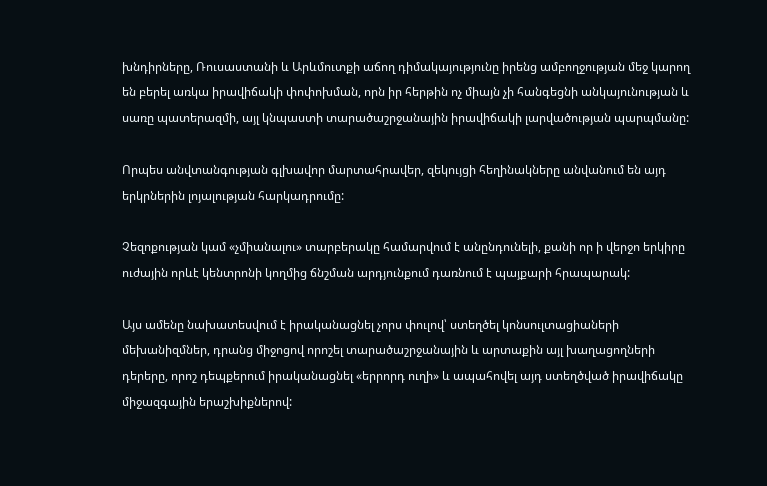խնդիրները, Ռուսաստանի և Արևմուտքի աճող դիմակայությունը իրենց ամբողջության մեջ կարող են բերել առկա իրավիճակի փոփոխման, որն իր հերթին ոչ միայն չի հանգեցնի անկայունության և սառը պատերազմի, այլ կնպաստի տարածաշրջանային իրավիճակի լարվածության պարպմանը:

Որպես անվտանգության գլխավոր մարտահրավեր, զեկույցի հեղինակները անվանում են այդ երկրներին լոյալության հարկադրումը:

Չեզոքության կամ «չմիանալու» տարբերակը համարվում է անընդունելի, քանի որ ի վերջո երկիրը ուժային որևէ կենտրոնի կողմից ճնշման արդյունքում դառնում է պայքարի հրապարակ:

Այս ամենը նախատեսվում է իրականացնել չորս փուլով՝ ստեղծել կոնսուլտացիաների մեխանիզմներ, դրանց միջոցով որոշել տարածաշրջանային և արտաքին այլ խաղացողների դերերը, որոշ դեպքերում իրականացնել «երրորդ ուղի» և ապահովել այդ ստեղծված իրավիճակը միջազգային երաշխիքներով: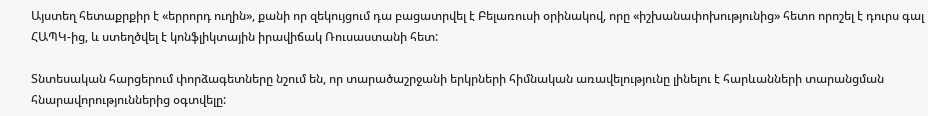Այստեղ հետաքրքիր է «երրորդ ուղին», քանի որ զեկույցում դա բացատրվել է Բելառուսի օրինակով, որը «իշխանափոխությունից» հետո որոշել է դուրս գալ ՀԱՊԿ-ից, և ստեղծվել է կոնֆլիկտային իրավիճակ Ռուսաստանի հետ:

Տնտեսական հարցերում փորձագետները նշում են, որ տարածաշրջանի երկրների հիմնական առավելությունը լինելու է հարևանների տարանցման հնարավորություններից օգտվելը: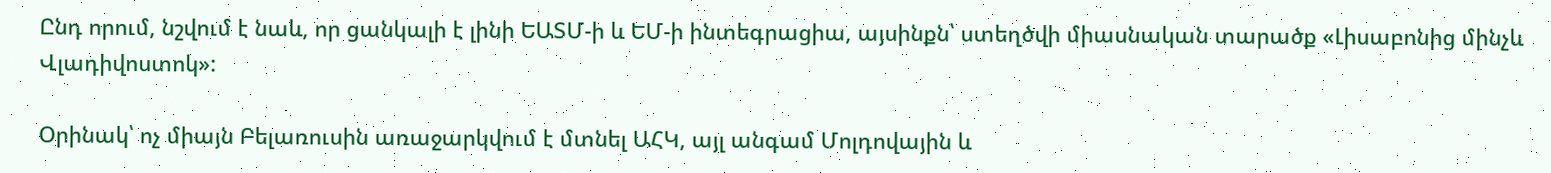Ընդ որում, նշվում է նաև, որ ցանկալի է լինի ԵԱՏՄ-ի և ԵՄ-ի ինտեգրացիա, այսինքն՝ ստեղծվի միասնական տարածք «Լիսաբոնից մինչև Վլադիվոստոկ»:

Օրինակ՝ ոչ միայն Բելառուսին առաջարկվում է մտնել ԱՀԿ, այլ անգամ Մոլդովային և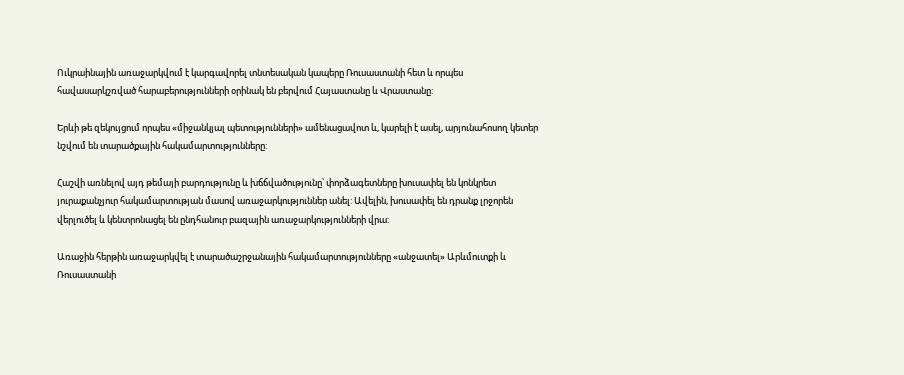Ուկրաինային առաջարկվում է կարգավորել տնտեսական կապերը Ռուսաստանի հետ և որպես հավասարկշռված հարաբերությունների օրինակ են բերվում Հայաստանը և Վրաստանը:

Երևի թե զեկույցում որպես «միջանկյալ պետությունների» ամենացավոտ և, կարելի է ասել, արյունահոսող կետեր նշվում են տարածքային հակամարտությունները:

Հաշվի առնելով այդ թեմայի բարդությունը և խճճվածությունը՝ փորձագետները խուսափել են կոնկրետ յուրաքանչյուր հակամարտության մասով առաջարկություններ անել: Ավելին, խուսափել են դրանք լրջորեն վերլուծել և կենտրոնացել են ընդհանուր բազային առաջարկությունների վրա:

Առաջին հերթին առաջարկվել է տարածաշրջանային հակամարտությունները «անջատել» Արևմուտքի և Ռուսաստանի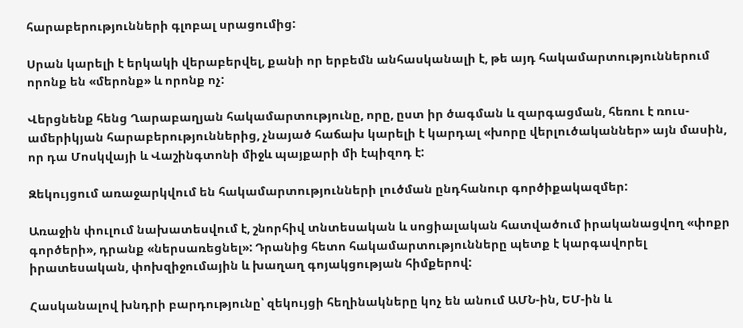հարաբերությունների գլոբալ սրացումից:

Սրան կարելի է երկակի վերաբերվել, քանի որ երբեմն անհասկանալի է, թե այդ հակամարտություններում որոնք են «մերոնք» և որոնք ոչ:

Վերցնենք հենց Ղարաբաղյան հակամարտությունը, որը, ըստ իր ծագման և զարգացման, հեռու է ռուս-ամերիկյան հարաբերություններից, չնայած հաճախ կարելի է կարդալ «խորը վերլուծականներ» այն մասին, որ դա Մոսկվայի և Վաշինգտոնի միջև պայքարի մի էպիզոդ է:

Զեկույցում առաջարկվում են հակամարտությունների լուծման ընդհանուր գործիքակազմեր:

Առաջին փուլում նախատեսվում է, շնորհիվ տնտեսական և սոցիալական հատվածում իրականացվող «փոքր գործերի», դրանք «ներսառեցնել»: Դրանից հետո հակամարտությունները պետք է կարգավորել իրատեսական, փոխզիջումային և խաղաղ գոյակցության հիմքերով:

Հասկանալով խնդրի բարդությունը՝ զեկույցի հեղինակները կոչ են անում ԱՄՆ-ին, ԵՄ-ին և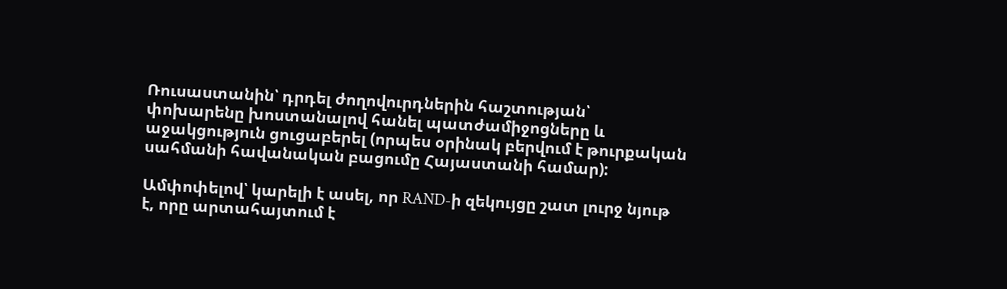Ռուսաստանին՝ դրդել ժողովուրդներին հաշտության՝ փոխարենը խոստանալով հանել պատժամիջոցները և աջակցություն ցուցաբերել (որպես օրինակ բերվում է թուրքական սահմանի հավանական բացումը Հայաստանի համար):

Ամփոփելով՝ կարելի է ասել, որ RAND-ի զեկույցը շատ լուրջ նյութ է, որը արտահայտում է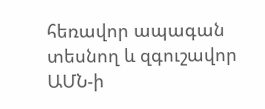հեռավոր ապագան տեսնող և զգուշավոր ԱՄՆ-ի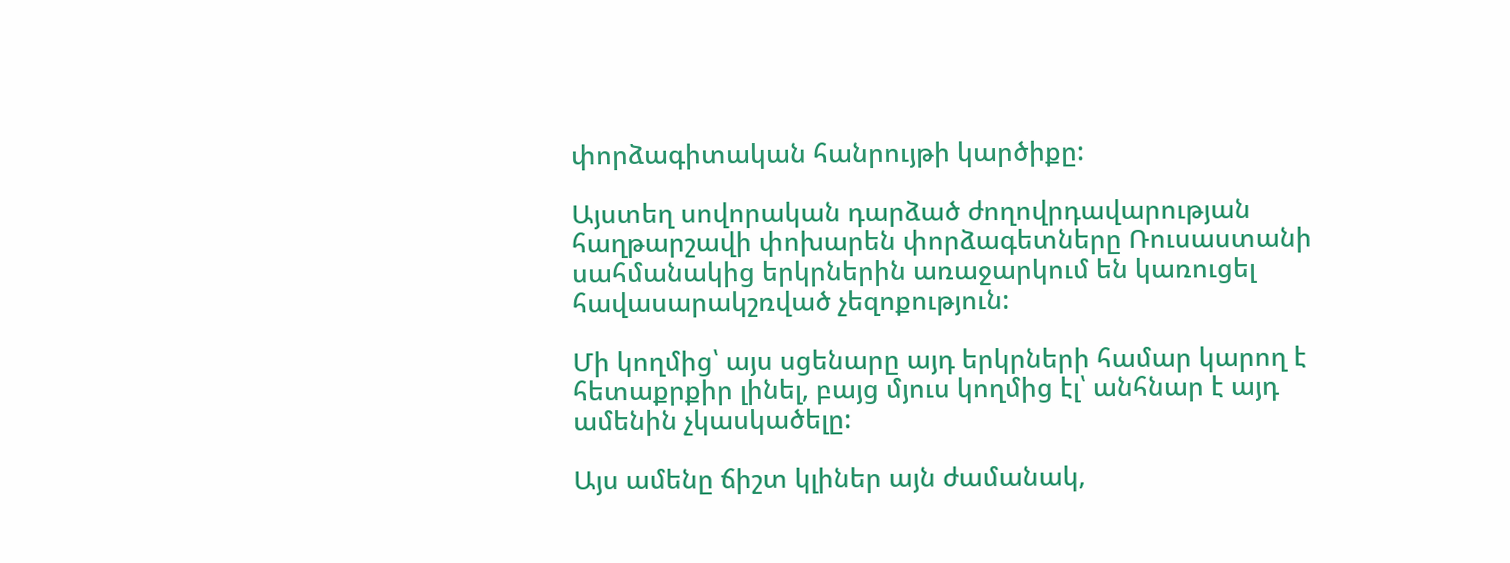փորձագիտական հանրույթի կարծիքը:

Այստեղ սովորական դարձած ժողովրդավարության հաղթարշավի փոխարեն փորձագետները Ռուսաստանի սահմանակից երկրներին առաջարկում են կառուցել հավասարակշռված չեզոքություն:

Մի կողմից՝ այս սցենարը այդ երկրների համար կարող է հետաքրքիր լինել, բայց մյուս կողմից էլ՝ անհնար է այդ ամենին չկասկածելը:

Այս ամենը ճիշտ կլիներ այն ժամանակ,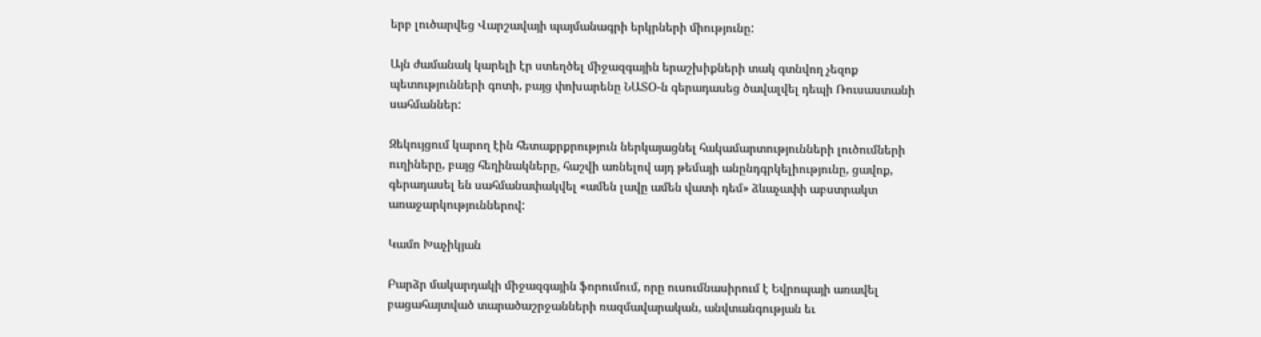երբ լուծարվեց Վարշավայի պայմանագրի երկրների միությունը:

Այն ժամանակ կարելի էր ստեղծել միջազգային երաշխիքների տակ գտնվող չեզոք պետությունների գոտի, բայց փոխարենը ՆԱՏՕ-ն գերադասեց ծավալվել դեպի Ռուսաստանի սահմաններ:

Զեկույցում կարող էին հետաքրքրություն ներկայացնել հակամարտությունների լուծումների ուղիները, բայց հեղինակները, հաշվի առնելով այդ թեմայի անընդգրկելիությունը, ցավոք, գերադասել են սահմանափակվել «ամեն լավը ամեն վատի դեմ» ձևաչափի աբստրակտ առաջարկություններով:

Կամո Խաչիկյան

Բարձր մակարդակի միջազգային ֆորումում, որը ուսումնասիրում է Եվրոպայի առավել բացահայտված տարածաշրջանների ռազմավարական, անվտանգության եւ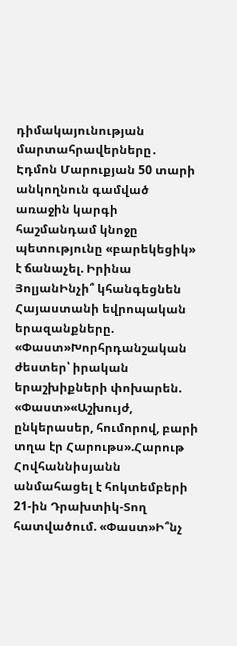դիմակայունության մարտահրավերները․ Էդմոն Մարուքյան 50 տարի անկողնուն գամված առաջին կարգի հաշմանդամ կնոջը պետությունը «բարեկեցիկ» է ճանաչել. Իրինա ՅոլյանԻնչի՞ կհանգեցնեն Հայաստանի եվրոպական երազանքները. «Փաստ»Խորհրդանշական ժեստեր՝ իրական երաշխիքների փոխարեն. «Փաստ»«Աշխույժ, ընկերասեր, հումորով, բարի տղա էր Հարութս».Հարութ Հովհաննիսյանն անմահացել է հոկտեմբերի 21-ին Դրախտիկ-Տող հատվածում. «Փաստ»Ի՞նչ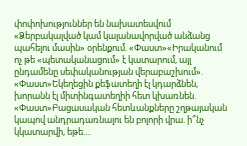փոփոխություններ են նախատեսվում «Ձերբակալված կամ կալանավորված անձանց պահելու մասին» օրենքում. «Փաստ»«Իրականում ոչ թե «պետականացում» է կատարում, այլ ընդամենը սեփականության վերաբաշխում». «Փաստ»Եկեղեցին քեֆատեղի էլ կդարձնեն, խորանն էլ միտինգատեղիի հետ կխառնեն. «Փաստ»Բացասական հետևանքները շղթայական կապով անդրադառնալու են բոլորի վրա. ի՞նչ կկատարվի, եթե....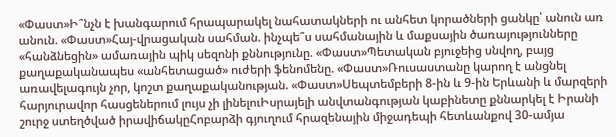«Փաստ»Ի՞նչն է խանգարում հրապարակել նահատակների ու անհետ կորածների ցանկը՝ անուն առ անուն. «Փաստ»Հայ-վրացական սահման. ինչպե՞ս սահմանային և մաքսային ծառայությունները «հանձնեցին» ամառային պիկ սեզոնի քննությունը. «Փաստ»Պետական բյուջեից սնվող, բայց քաղաքականապես «անհետացած» ուժերի ֆենոմենը. «Փաստ»Ռուսաստանը կարող է անցնել առավելագույն չոր, կոշտ քաղաքականության. «Փաստ»Սեպտեմբերի 8-ին և 9-ին Երևանի և մարզերի հարյուրավոր հասցեներում լույս չի լինելուԻսրայելի անվտանգության կաբինետը քննարկել է Իրանի շուրջ ստեղծված իրավիճակըՀոբարձի գյուղում հրազենային միջադեպի հետևանքով 30-ամյա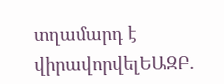տղամարդ է վիրավորվելԵԱԶԲ․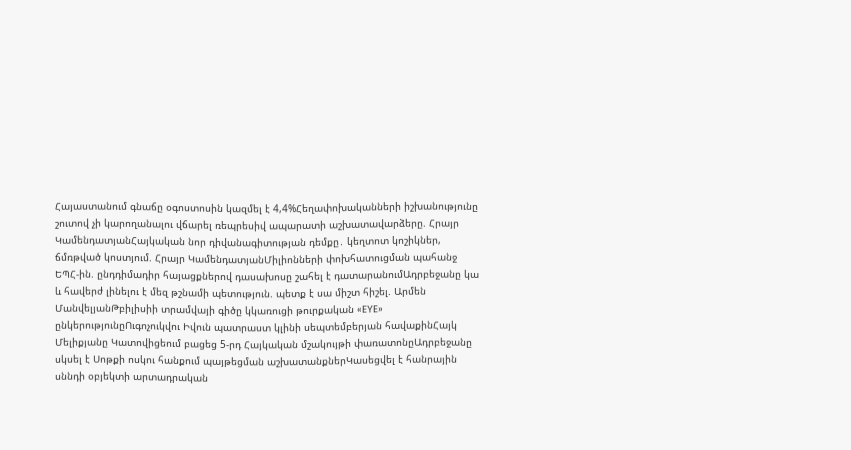Հայաստանում գնաճը օգոստոսին կազմել է 4,4%Հեղափոխականների իշխանությունը շուտով չի կարողանալու վճարել ռեպրեսիվ ապարատի աշխատավարձերը. Հրայր ԿամենդատյանՀայկական նոր դիվանագիտության դեմքը․ կեղտոտ կոշիկներ, ճմռթված կոստյում. Հրայր ԿամենդատյանՄիլիոնների փոխհատուցման պահանջ ԵՊՀ-ին. ընդդիմադիր հայացքներով դասախոսը շահել է դատարանումԱդրբեջանը կա և հավերժ լինելու է մեզ թշնամի պետություն. պետք է սա միշտ հիշել. Արմեն ՄանվելյանԹբիլիսիի տրամվայի գիծը կկառուցի թուրքական «EYE» ընկերությունըՈւգոչուկվու Իվուն պատրաստ կլինի սեպտեմբերյան հավաքինՀայկ Մելիքյանը Կատովիցեում բացեց 5-րդ Հայկական մշակույթի փառատոնըԱդրբեջանը սկսել է Սոթքի ոսկու հանքում պայթեցման աշխատանքներԿասեցվել է հանրային սննդի օբյեկտի արտադրական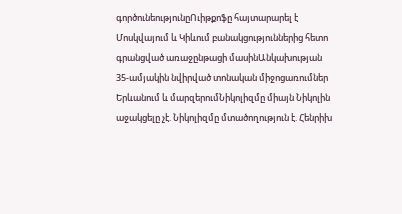գործունեությունըՈւիթքոֆը հայտարարել է Մոսկվայում և Կիևում բանակցություններից հետո գրանցված առաջընթացի մասինԱնկախության 35-ամյակին նվիրված տոնական միջոցառումներ Երևանում և մարզերումՆիկոլիզմը միայն Նիկոլին աջակցելը չէ. Նիկոլիզմը մտածողություն է. Հենրիխ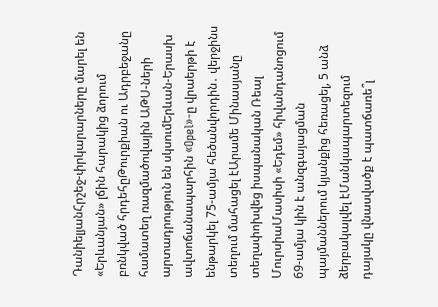ԴանիելյանՀրշեջ-փրկարարները մարել են «Երևանյան» լճին հարակից ձորում բռնկված հրդեհըԹուրքիան ու Ադրբեջանը համատեղ ռազմածովային ԱԹՍ-ների արտադրություն են սկսումԵրևան-Երասխ ավտոճանապարհին «Opel»-ը վրաերթի է ենթարկել 75-ամյա հեծանվորդին․ վերջինս տեղում մահացել էԱրամե Մինասյանը տեղափոխվեց իսպանական Ռեալ ՄուրսիաՄասիսի «Եդեմ» հիվանդանոցում 69-ամյա կին է անզգայացման պայմաններում կյանքից հեռացել, 5 անձ ձերբակալվել էՄանկապարտեզում դայակը վնասվածք է պատճառե՞լ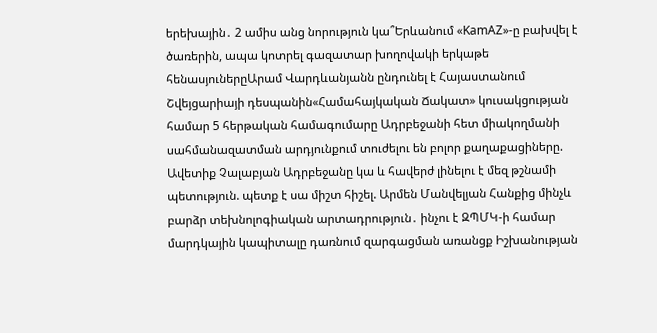երեխային․ 2 ամիս անց նորություն կա՞Երևանում «KamAZ»-ը բախվել է ծառերին, ապա կոտրել գազատար խողովակի երկաթե հենասյուներըԱրամ Վարդևանյանն ընդունել է Հայաստանում Շվեյցարիայի դեսպանին«Համահայկական Ճակատ» կուսակցության համար 5 հերթական համագումարը Ադրբեջանի հետ միակողմանի սահմանազատման արդյունքում տուժելու են բոլոր քաղաքացիները. Ավետիք Չալաբյան Ադրբեջանը կա և հավերժ լինելու է մեզ թշնամի պետություն. պետք է սա միշտ հիշել. Արմեն Մանվելյան Հանքից մինչև բարձր տեխնոլոգիական արտադրություն․ ինչու է ԶՊՄԿ-ի համար մարդկային կապիտալը դառնում զարգացման առանցք Իշխանության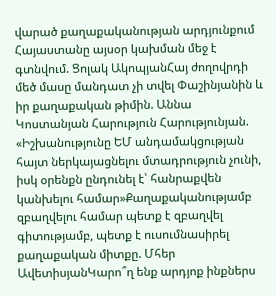վարած քաղաքականության արդյունքում Հայաստանը այսօր կախման մեջ է գտնվում. Ցոլակ ԱկոպյանՀայ ժողովրդի մեծ մասը մանդատ չի տվել Փաշինյանին և իր քաղաքական թիմին. Աննա Կոստանյան Հարություն Հարությունյան. «Իշխանությունը ԵՄ անդամակցության հայտ ներկայացնելու մտադրություն չունի, իսկ օրենքն ընդունել է՝ հանրաքվեն կանխելու համար»Քաղաքականությամբ զբաղվելու համար պետք է զբաղվել գիտությամբ, պետք է ուսումնասիրել քաղաքական միտքը. Մհեր ԱվետիսյանԿարո՞ղ ենք արդյոք ինքներս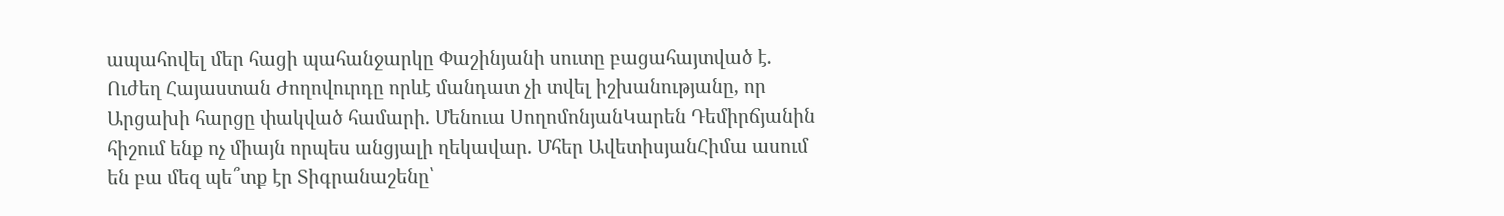ապահովել մեր հացի պահանջարկը Փաշինյանի սուտը բացահայտված է. Ուժեղ Հայաստան Ժողովուրդը որևէ մանդատ չի տվել իշխանությանը, որ Արցախի հարցը փակված համարի. Մենուա ՍողոմոնյանԿարեն Դեմիրճյանին հիշում ենք ոչ միայն որպես անցյալի ղեկավար. Մհեր ԱվետիսյանՀիմա ասում են բա մեզ պե՞տք էր Տիգրանաշենը՝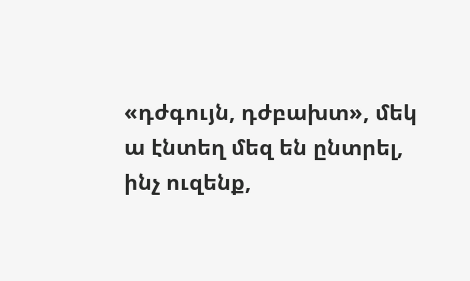«դժգույն, դժբախտ», մեկ ա էնտեղ մեզ են ընտրել, ինչ ուզենք,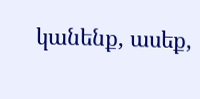կանենք, ասեք,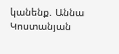կանենք. Աննա Կոստանյան